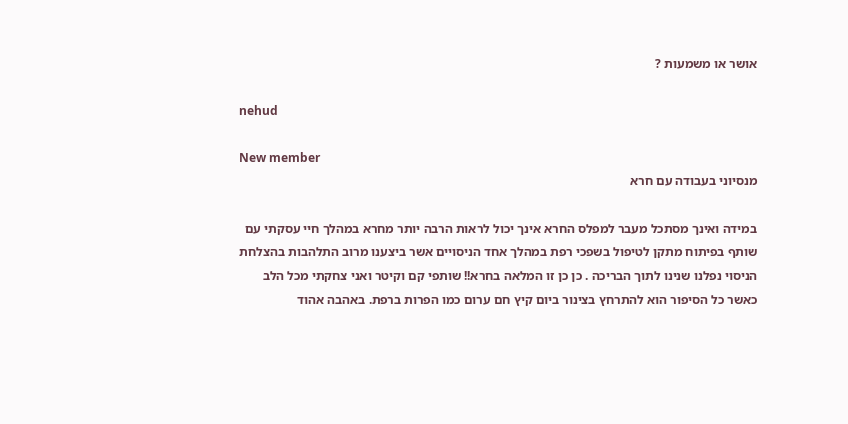אושר או משמעות ?

nehud

New member
מנסיוני בעבודה עם חרא

במידה ואינך מסתכל מעבר למפלס החרא אינך יכול לראות הרבה יותר מחרא במהלך חיי עסקתי עם שותף בפיתוח מתקן לטיפול בשפכי רפת במהלך אחד הניסויים אשר ביצענו מרוב התלהבות בהצלחת הניסוי נפלנו שנינו לתוך הבריכה . כן כן זו המלאה בחרא!! שותפי קם וקיטר ואני צחקתי מכל הלב כאשר כל הסיפור הוא להתרחץ בצינור ביום קיץ חם ערום כמו הפרות ברפת. באהבה אהוד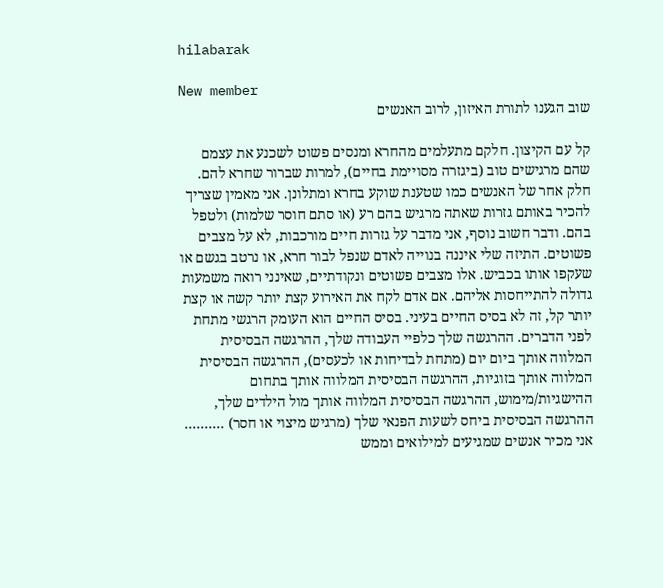hilabarak

New member
שוב הגענו לתורת האיזון, לרוב האנשים

קל עם הקיצון. חלקם מתעלמים מהחרא ומנסים פשוט לשכנע את עצמם שהם מרגישים טוב (ביגזרה מסויימת בחיים), למרות שברור שחרא להם. חלק אחר של האנשים כמו שטענת שוקע בחרא ומתלונן. אני מאמין שצריך להכיר באותם גזרות שאתה מרגיש בהם רע (או סתם חוסר שלמות) ולטפל בהם. ודבר חשוב נוסף, אני מדבר על גזרות חיים מורכבות, לא על מצבים פשוטים. התיזה שלי איננה בנוייה לאדם שנפל לבור חרא, או נרטב בגשם או שעקפו אותו בכביש. אלו מצבים פשוטים ונקודתיים, שאינני רואה משמעות גדולה להתייחסות אליהם. אם אדם לקח את האירוע קצת יותר קשה או קצת יותר קל, זה לא בסיס החיים בעיני. בסיס החיים הוא העומק הרגשי מתחת לפני הדברים. ההרגשה שלך כלפיי העבודה שלך, ההרגשה הבסיסית המלווה אותך ביום יום (מתחת לבדיחות או לכעסים), ההרגשה הבסיסית המלווה אותך בזוגיות, ההרגשה הבסיסית המלווה אותך בתחום ההישגיות/מימוש, ההרגשה הבסיסית המלווה אותך מול הילדים שלך, ההרגשה הבסיסית ביחס לשעות הפנאי שלך (מרגיש מיצוי או חסר) .......... אני מכיר אנשים שמגיעים למילואים וממש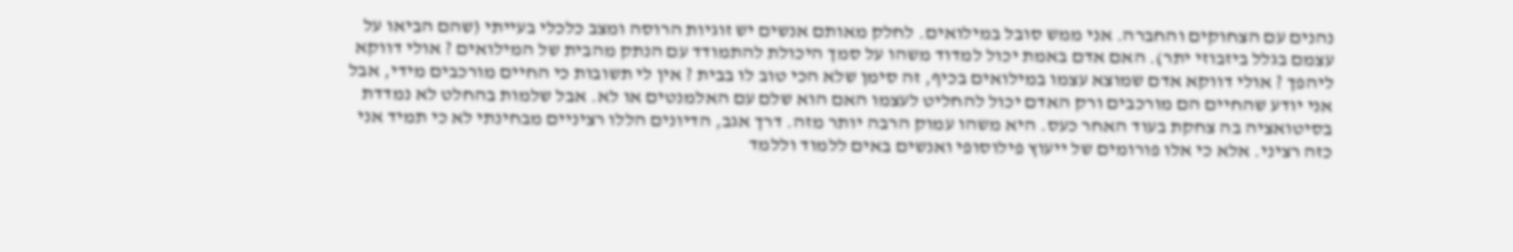נהנים עם הצחוקים והחברה. אני ממש סובל במילואים. לחלק מאותם אנשים יש זוגיות הרוסה ומצב כלכלי בעייתי (שהם הביאו על עצמם בגלל ביזבוזי יתר). האם אדם באמת יכול למדוד משהו על סמך היכולת להתמודד עם הנתק מהבית של המילואים ? אולי דווקא ליהפך ? אולי דווקא אדם שמוצא עצמו במילואים בכיף, זה סימן שלא הכי טוב לו בבית ? אין לי תשובות כי החיים מורכבים מידי, אבל אני יודע שהחיים הם מורכבים ורק האדם יכול להחליט לעצמו האם הוא שלם עם האלמנטים או לא. אבל שלמות בהחלט לא נמדדת בסיטואציה בה צחקת בעוד האחר כעס. היא משהו עמוק הרבה יותר מזה. דרך אגב, הדיונים הללו רציניים מבחינתי לא כי תמיד אני כזה רציני. אלא כי אלו פורומים של ייעוץ פילוסופי ואנשים באים ללמוד וללמד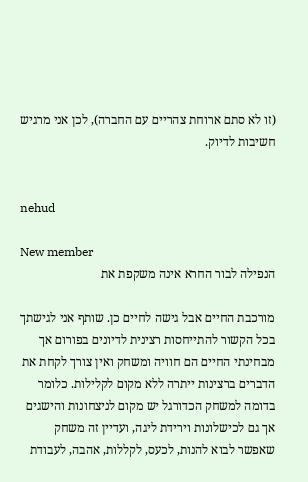(זו לא סתם ארוחת צהריים עם החברה), לכן אני מרגיש חשיבות לדיוק.


nehud

New member
הנפילה לבור החרא אינה משקפת את

מורכבת החיים אבל גישה לחיים כן. שותף אני לגישתך בכל הקשור להתייחסות רצינית לדיונים בפורום אך מבחינתי החיים הם חוויה ומשחק ואין צורך לקחת את הדברים ברצינות ייתרה ללא מקום לקלילות. כלומר בדומה למשחק הכדורגל יש מקום לניצחונות והישגים אך גם לכישלונות וירידת ליגה, ועדיין זה משחק שאפשר לבוא להנות, לכעס, לקללות, אהבה, לעבודת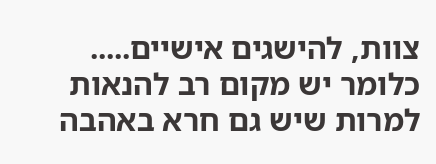צוות, להישגים אישיים..... כלומר יש מקום רב להנאות למרות שיש גם חרא באהבה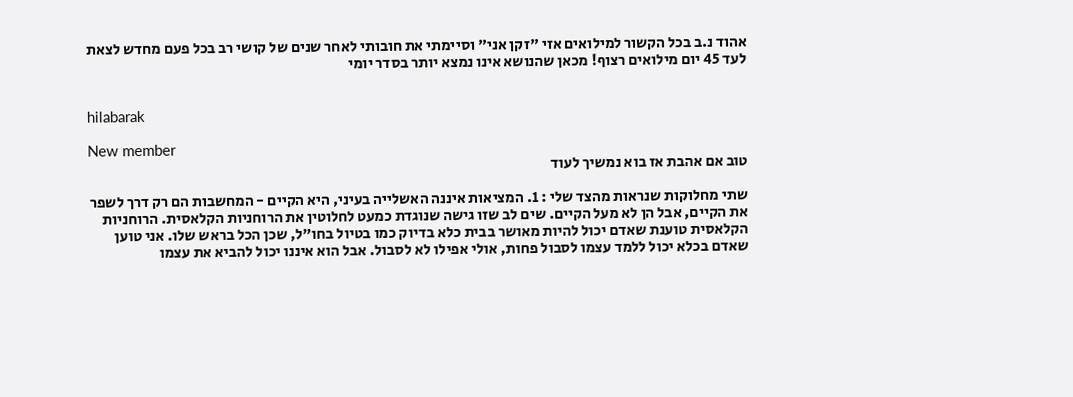אהוד נ.ב בכל הקשור למילואים אזי "זקן אני" וסיימתי את חובותי לאחר שנים של קושי רב בכל פעם מחדש לצאת לעד 45 יום מילואים רצוף! מכאן שהנושא אינו נמצא יותר בסדר יומי


hilabarak

New member
טוב אם אהבת אז בוא נמשיך לעוד

שתי מחלוקות שנראות מהצד שלי : 1. המציאות איננה האשלייה בעיני, היא הקיים - המחשבות הם רק דרך לשפר את הקיים, אבל הן לא מעל הקיים. שים לב שזו גישה שנוגדת כמעט לחלוטין את הרוחניות הקלאסית. הרוחניות הקלאסית טוענת שאדם יכול להיות מאושר בבית כלא בדיוק כמו בטיול בחו"ל, שכן הכל בראש שלו. אני טוען שאדם בכלא יכול ללמד עצמו לסבול פחות, אולי אפילו לא לסבול. אבל הוא איננו יכול להביא את עצמו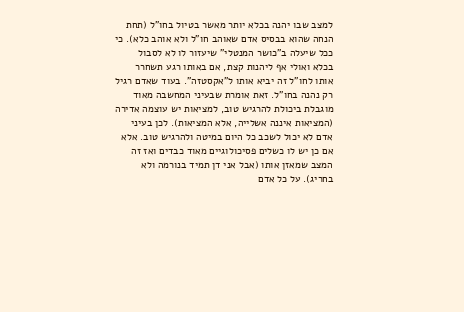למצב שבו יהנה בכלא יותר מאשר בטיול בחו"ל (תחת הנחה שהוא בבסיס אדם שאוהב חו"ל ולא אוהב כלא). כי ככל שיעלה ב"כושר המנטלי" שיעזור לו לא לסבול בכלא ואולי אף ליהנות קצת, אם באותו רגע תשחרר אותו לחו"ל זה יביא אותו ל"אקסטזה". בעוד שאדם רגיל רק נהנה בחו"ל. זאת אומרת שבעיני המחשבה מאוד מוגבלת ביכולת להרגיש טוב, למציאות יש עוצמה אדירה (המציאות איננה אשלייה, אלא המציאות). לכן בעיני אדם לא יכול לשכב כל היום במיטה ולהרגיש טוב. אלא אם כן יש לו כשלים פסיכולוגיים מאוד כבדים ואז זה המצב שמאזן אותו (אבל אני דן תמיד בנורמה ולא בחריג). על כל אדם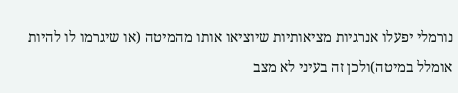נורמלי יפעלו אנרגיות מציאותיות שיוציאו אותו מהמיטה (או שיגרמו לו להיות אומלל במיטה)ולכן זה בעיני לא מצב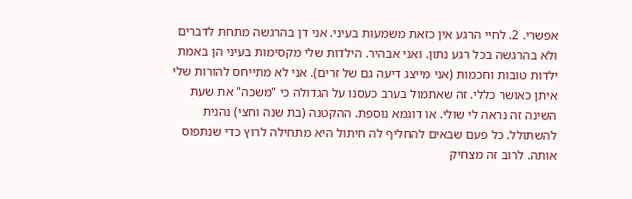אפשרי. 2. לחיי הרגע אין כזאת משמעות בעיני. אני דן בהרגשה מתחת לדברים ולא בהרגשה בכל רגע נתון. ואני אבהיר. הילדות שלי מקסימות בעיני הן באמת ילדות טובות וחכמות (אני מייצג דיעה גם של זרים). אני לא מתייחס להורות שלי איתן כאושר כללי. זה שאתמול בערב כעסנו על הגדולה כי "משכה" את שעת השינה זה נראה לי שולי. או דוגמא נוספת. ההקטנה (בת שנה וחצי) נהנית להשתולל. כל פעם שבאים להחליף לה חיתול היא מתחילה לרוץ כדי שנתפוס אותה. לרוב זה מצחיק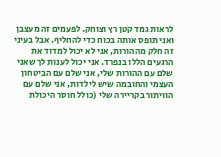לראות גמד קטן רץ וצוחק. לפעמים זה מעצבן ואני תופס אותה בכוח כדי להחליף. אבל בעיני זה חלק מההורות, אני לא יכול למדוד את הרגעים הללו בנפרד. אני יכול לענות לך שאני שלם עם ההורות שלי, אני שלם עם הביטחון העצמי והחובמה שיש לילדות, אני שלם עם הוויתור בקריירה שלי (כולל חוסר היכולת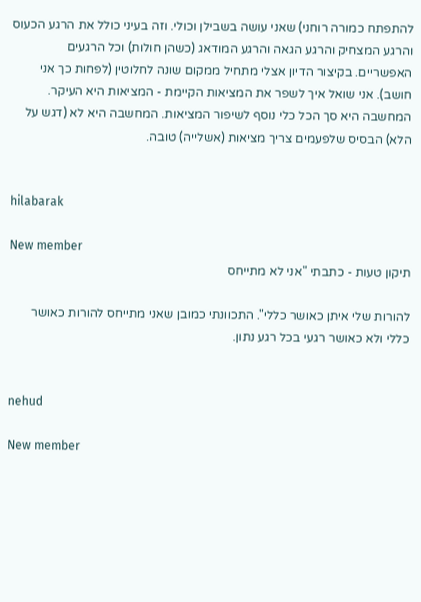להתפתח כמורה רוחני) שאני עושה בשבילן וכולי. וזה בעיני כולל את הרגע הכעוס והרגע המצחיק והרגע הגאה והרגע המודאג (כשהן חולות) וכל הרגעים האפשריים. בקיצור הדיון אצלי מתחיל ממקום שונה לחלוטין (לפחות כך אני חושב). אני שואל איך לשפר את המציאות הקיימת - המציאות היא העיקר. המחשבה היא סך הכל כלי נוסף לשיפור המציאות. המחשבה היא לא (דגש על הלא) הבסיס שלפעמים צריך מציאות (אשלייה) טובה.


hilabarak

New member
תיקון טעות - כתבתי "אני לא מתייחס

להורות שלי איתן כאושר כללי". התכוונתי כמובן שאני מתייחס להורות כאושר כללי ולא כאושר רגעי בכל רגע נתון.


nehud

New member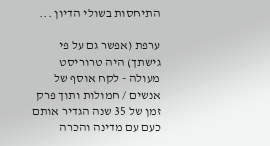התיחסות בשולי הדיון ...

ערפת (אפשר גם על פי גישתך) היה טרוריסט מעולה - לקח אוסף של אנשים / חמולות ותוך פרק זמן של 35 שנה הגדיר אותם כעם עם מדינה והכרה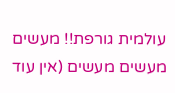עולמית גורפת!! מעשים מעשים מעשים (אין עוד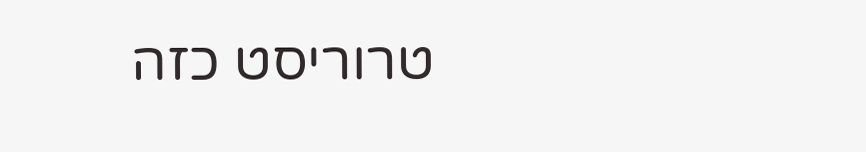טרוריסט כזה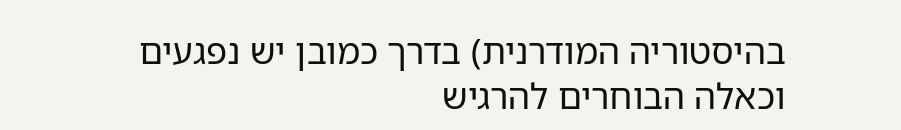בהיסטוריה המודרנית) בדרך כמובן יש נפגעים וכאלה הבוחרים להרגיש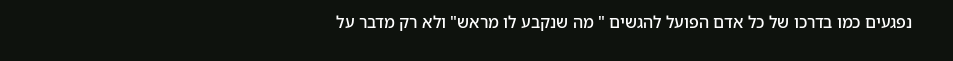נפגעים כמו בדרכו של כל אדם הפועל להגשים " מה שנקבע לו מראש" ולא רק מדבר על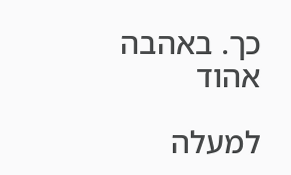כך. באהבה אהוד

למעלה